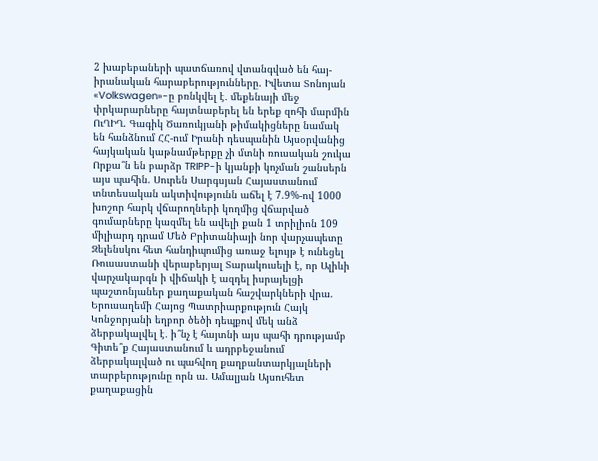2 խաբեբաների պատճառով վտանգված են հայ-իրանական հարաբերությունները. Իվետա Տոնոյան «Volkswagen»-ը բռնկվել է․ մեքենայի մեջ փրկարարները հայտնաբերել են երեք զոհի մարմին ՈւՂԻՂ. Գագիկ Ծառուկյանի թիմակիցները նամակ են հանձնում ՀՀ-ում Իրանի դեսպանին Այսօրվանից հայկական կաթնամթերքը չի մտնի ռուսական շուկա Որքա՞ն են բարձր TRIPP-ի կյանքի կոչման շանսերն այս պահին. Սուրեն Սարգսյան Հայաստանում տնտեսական ակտիվությունն աճել է 7.9%-ով 1000 խոշոր հարկ վճարողների կողմից վճարված գումարները կազմել են ավելի քան 1 տրիլիոն 109 միլիարդ դրամ Մեծ Բրիտանիայի նոր վարչապետը Զելենսկու հետ հանդիպումից առաջ ելույթ է ունեցել Ռուսաստանի վերաբերյալ Տարակուսելի է, որ Ալիևի վարչակարգն ի վիճակի է ազդել իսրայելցի պաշտոնյաներ քաղաքական հաշվարկների վրա. Երուսաղեմի Հայոց Պատրիարքություն Հայկ Կոնջորյանի եղբոր ծեծի դեպքով մեկ անձ ձերբակալվել է․ ի՞նչ է հայտնի այս պահի դրությամբ Գիտե՞ք Հայաստանում և ադրբեջանում ձերբակալված ու պահվող քաղբանտարկյալների տարբերությունը որն ա. Ամալյան Այսուհետ քաղաքացին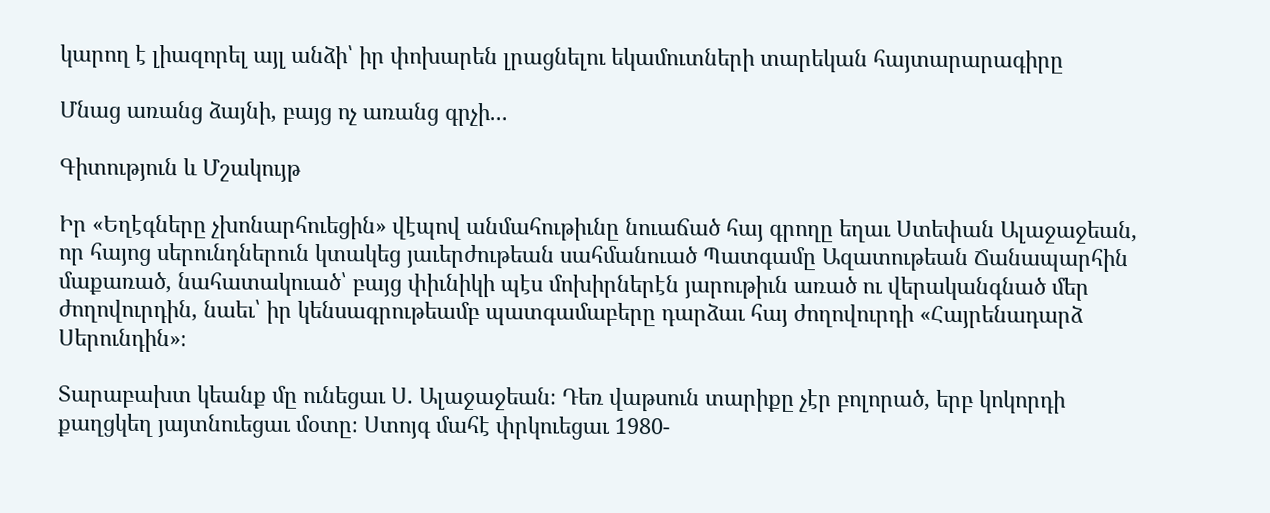կարող է լիազորել այլ անձի՝ իր փոխարեն լրացնելու եկամուտների տարեկան հայտարարագիրը

Մնաց առանց ձայնի, բայց ոչ առանց գրչի...

Գիտություն և Մշակույթ

Իր «Եղէգները չխոնարհուեցին» վէպով անմահութիւնը նուաճած հայ գրողը եղաւ Ստեփան Ալաջաջեան, որ հայոց սերունդներուն կտակեց յաւերժութեան սահմանուած Պատգամը Ազատութեան Ճանապարհին մաքառած, նահատակուած՝ բայց փիւնիկի պէս մոխիրներէն յարութիւն առած ու վերականգնած մեր ժողովուրդին, նաեւ՝ իր կենսագրութեամբ պատգամաբերը դարձաւ հայ ժողովուրդի «Հայրենադարձ Սերունդին»։

Տարաբախտ կեանք մը ունեցաւ Ս. Ալաջաջեան։ Դեռ վաթսուն տարիքը չէր բոլորած, երբ կոկորդի քաղցկեղ յայտնուեցաւ մօտը։ Ստոյգ մահէ փրկուեցաւ 1980-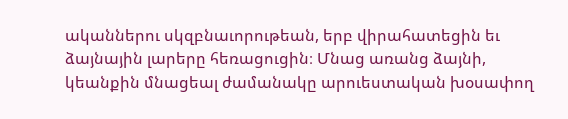ականներու սկզբնաւորութեան, երբ վիրահատեցին եւ ձայնային լարերը հեռացուցին։ Մնաց առանց ձայնի, կեանքին մնացեալ ժամանակը արուեստական խօսափող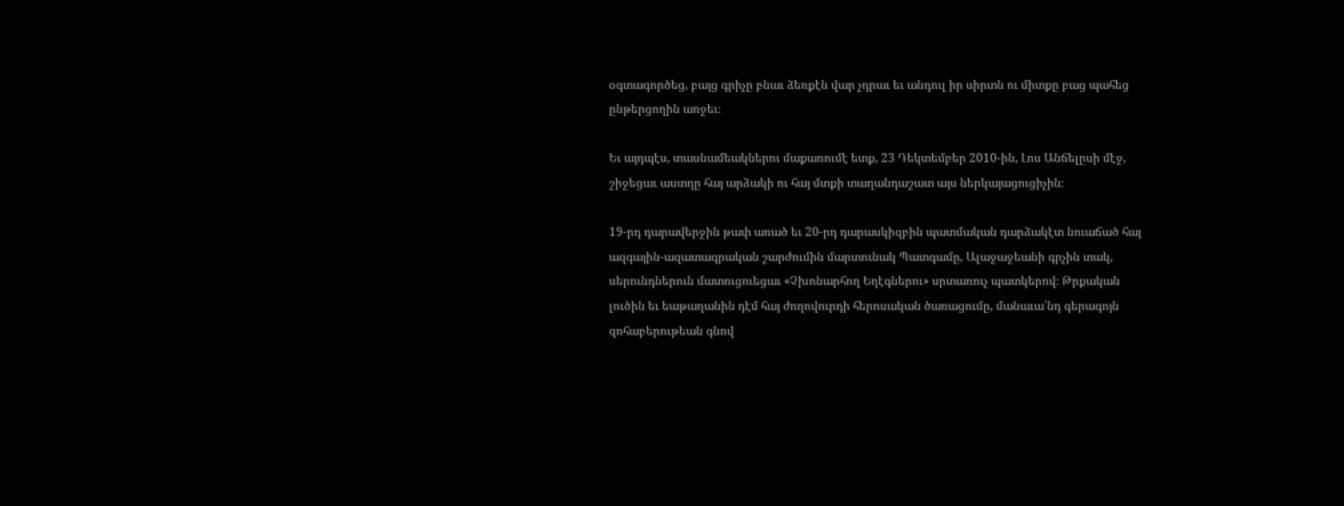օգտագործեց, բայց գրիչը բնաւ ձեռքէն վար չդրաւ եւ անդուլ իր սիրտն ու միտքը բաց պահեց ընթերցողին առջեւ։

Եւ այդպէս, տասնամեակներու մաքառումէ ետք, 23 Դեկտեմբեր 2010-ին, Լոս Անճելըսի մէջ, շիջեցաւ աստղը հայ արձակի ու հայ մտքի տաղանդաշատ այս ներկայացուցիչին։

19-րդ դարավերջին թափ առած եւ 20-րդ դարասկիզբին պատմական դարձակէտ նուաճած հայ ազգային-ազատագրական շարժումին մարտունակ Պատգամը, Ալաջաջեանի գրչին տակ, սերունդներուն մատուցուեցաւ «Չխոնարհող Եղէգներու» սրտառուչ պատկերով։ Թրքական լուծին եւ եաթաղանին դէմ հայ ժողովուրդի հերոսական ծառացումը, մանաւա՛նդ գերագոյն զոհաբերութեան գնով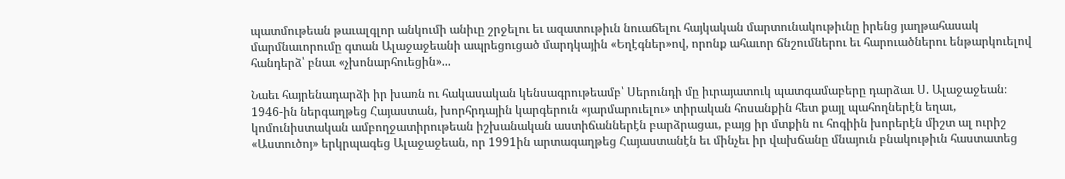պատմութեան թաւալգլոր անկումի անիւը շրջելու եւ ազատութիւն նուաճելու հայկական մարտունակութիւնը իրենց յաղթահասակ մարմնաւորումը գտան Ալաջաջեանի ապրեցուցած մարդկային «Եղէգներ»ով, որոնք ահաւոր ճնշումներու եւ հարուածներու ենթարկուելով հանդերձ՝ բնաւ «չխոնարհուեցին»...

Նաեւ հայրենադարձի իր խառն ու հակասական կենսագրութեամբ՝ Սերունդի մը իւրայատուկ պատգամաբերը դարձաւ Ս. Ալաջաջեան։ 1946-ին ներգաղթեց Հայաստան, խորհրդային կարգերուն «յարմարուելու» տիրական հոսանքին հետ քայլ պահողներէն եղաւ, կոմունիստական ամբողջատիրութեան իշխանական աստիճաններէն բարձրացաւ, բայց իր մտքին ու հոգիին խորերէն միշտ ալ ուրիշ «Աստուծոյ» երկրպագեց Ալաջաջեան, որ 1991ին արտագաղթեց Հայաստանէն եւ մինչեւ իր վախճանը մնայուն բնակութիւն հաստատեց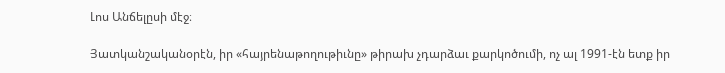Լոս Անճելըսի մէջ։

Յատկանշականօրէն, իր «հայրենաթողութիւնը» թիրախ չդարձաւ քարկոծումի, ոչ ալ 1991-էն ետք իր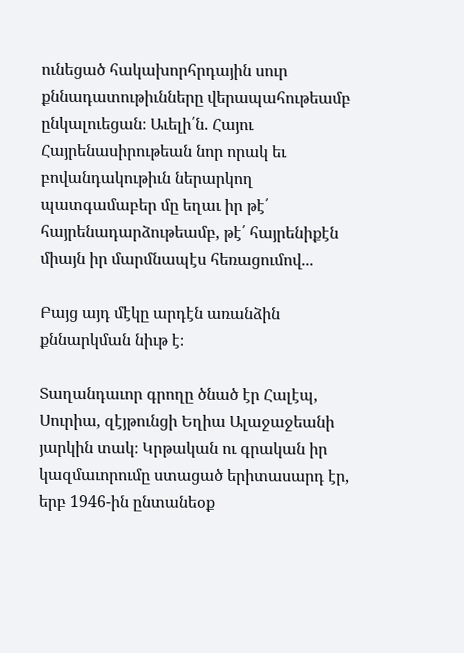ունեցած հակախորհրդային սուր քննադատութիւնները վերապահութեամբ ընկալուեցան։ Աւելի՛ն. Հայու Հայրենասիրութեան նոր որակ եւ բովանդակութիւն ներարկող պատգամաբեր մը եղաւ իր թէ՛ հայրենադարձութեամբ, թէ՛ հայրենիքէն միայն իր մարմնապէս հեռացումով...

Բայց այդ մէկը արդէն առանձին քննարկման նիւթ է։

Տաղանդաւոր գրողը ծնած էր Հալէպ, Սուրիա, զէյթունցի Եղիա Ալաջաջեանի յարկին տակ։ Կրթական ու գրական իր կազմաւորումը ստացած երիտասարդ էր, երբ 1946-ին ընտանեօք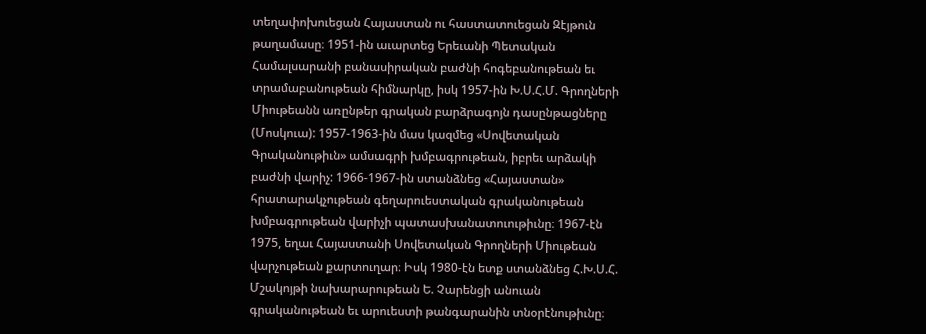տեղափոխուեցան Հայաստան ու հաստատուեցան Զէյթուն թաղամասը։ 1951-ին աւարտեց Երեւանի Պետական Համալսարանի բանասիրական բաժնի հոգեբանութեան եւ տրամաբանութեան հիմնարկը, իսկ 1957-ին Խ.Ս.Հ.Մ. Գրողների Միութեանն առընթեր գրական բարձրագոյն դասընթացները (Մոսկուա): 1957-1963-ին մաս կազմեց «Սովետական Գրականութիւն» ամսագրի խմբագրութեան, իբրեւ արձակի բաժնի վարիչ: 1966-1967-ին ստանձնեց «Հայաստան» հրատարակչութեան գեղարուեստական գրականութեան խմբագրութեան վարիչի պատասխանատուութիւնը։ 1967-էն 1975, եղաւ Հայաստանի Սովետական Գրողների Միութեան վարչութեան քարտուղար։ Իսկ 1980-էն ետք ստանձնեց Հ.Խ.Ս.Հ. Մշակոյթի նախարարութեան Ե. Չարենցի անուան գրականութեան եւ արուեստի թանգարանին տնօրէնութիւնը։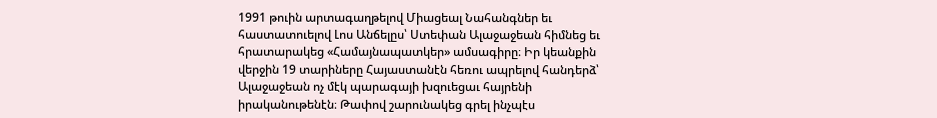1991 թուին արտագաղթելով Միացեալ Նահանգներ եւ հաստատուելով Լոս Անճելըս՝ Ստեփան Ալաջաջեան հիմնեց եւ հրատարակեց «Համայնապատկեր» ամսագիրը։ Իր կեանքին վերջին 19 տարիները Հայաստանէն հեռու ապրելով հանդերձ՝ Ալաջաջեան ոչ մէկ պարագայի խզուեցաւ հայրենի իրականութենէն։ Թափով շարունակեց գրել ինչպէս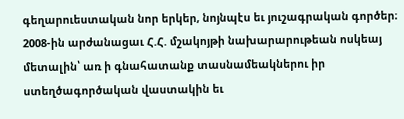գեղարուեստական նոր երկեր, նոյնպէս եւ յուշագրական գործեր։ 2008-ին արժանացաւ Հ.Հ. մշակոյթի նախարարութեան ոսկեայ մետալին՝ առ ի գնահատանք տասնամեակներու իր ստեղծագործական վաստակին եւ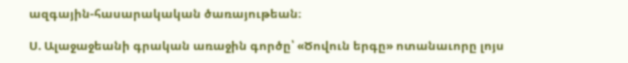ազգային-հասարակական ծառայութեան։

Ս. Ալաջաջեանի գրական առաջին գործը՝ «Ծովուն երգը» ոտանաւորը լոյս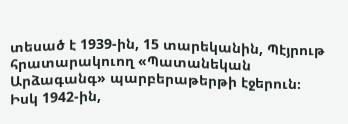տեսած է 1939-ին, 15 տարեկանին, Պէյրութ հրատարակուող «Պատանեկան Արձագանգ» պարբերաթերթի էջերուն։ Իսկ 1942-ին,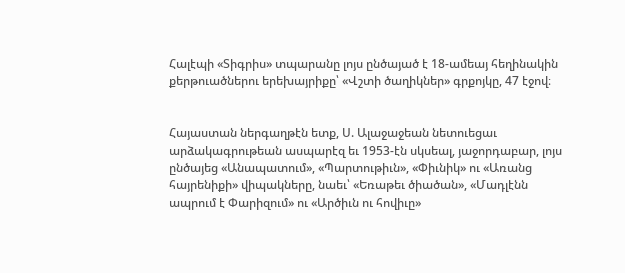Հալէպի «Տիգրիս» տպարանը լոյս ընծայած է 18-ամեայ հեղինակին քերթուածներու երեխայրիքը՝ «Վշտի ծաղիկներ» գրքոյկը, 47 էջով։


Հայաստան ներգաղթէն ետք, Ս. Ալաջաջեան նետուեցաւ արձակագրութեան ասպարէզ եւ 1953-էն սկսեալ, յաջորդաբար, լոյս ընծայեց «Անապատում», «Պարտութիւն», «Փիւնիկ» ու «Առանց հայրենիքի» վիպակները, նաեւ՝ «Եռաթեւ ծիածան», «Մադլէնն ապրում է Փարիզում» ու «Արծիւն ու հովիւը»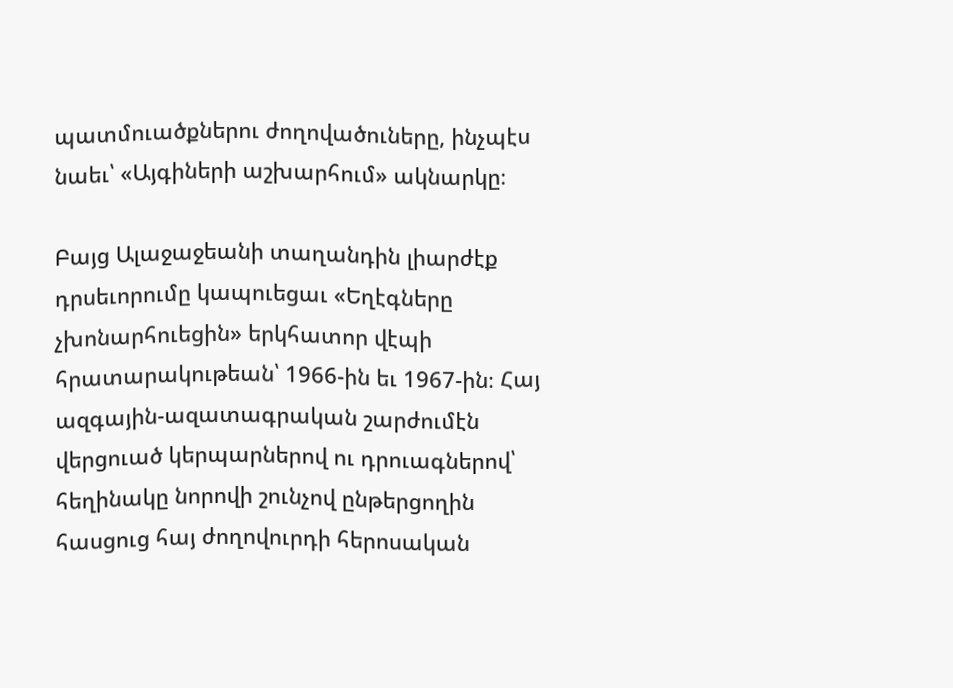պատմուածքներու ժողովածուները, ինչպէս նաեւ՝ «Այգիների աշխարհում» ակնարկը։

Բայց Ալաջաջեանի տաղանդին լիարժէք դրսեւորումը կապուեցաւ «Եղէգները չխոնարհուեցին» երկհատոր վէպի հրատարակութեան՝ 1966-ին եւ 1967-ին։ Հայ ազգային-ազատագրական շարժումէն վերցուած կերպարներով ու դրուագներով՝ հեղինակը նորովի շունչով ընթերցողին հասցուց հայ ժողովուրդի հերոսական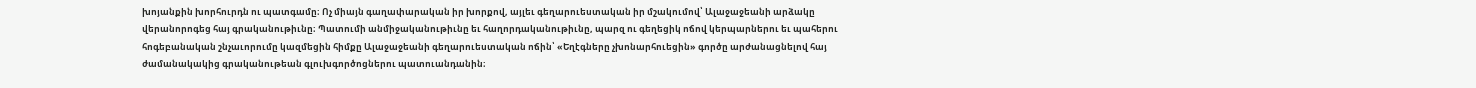խոյանքին խորհուրդն ու պատգամը։ Ոչ միայն գաղափարական իր խորքով, այլեւ գեղարուեստական իր մշակումով՝ Ալաջաջեանի արձակը վերանորոգեց հայ գրականութիւնը։ Պատումի անմիջականութիւնը եւ հաղորդականութիւնը, պարզ ու գեղեցիկ ոճով կերպարներու եւ պահերու հոգեբանական շնչաւորումը կազմեցին հիմքը Ալաջաջեանի գեղարուեստական ոճին՝ «Եղէգները չխոնարհուեցին» գործը արժանացնելով հայ ժամանակակից գրականութեան գլուխգործոցներու պատուանդանին։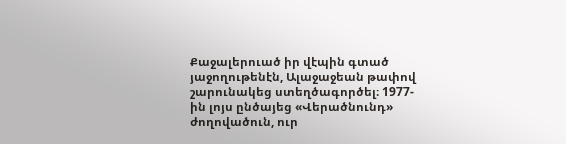Քաջալերուած իր վէպին գտած յաջողութենէն, Ալաջաջեան թափով շարունակեց ստեղծագործել։ 1977-ին լոյս ընծայեց «Վերածնունդ» ժողովածուն, ուր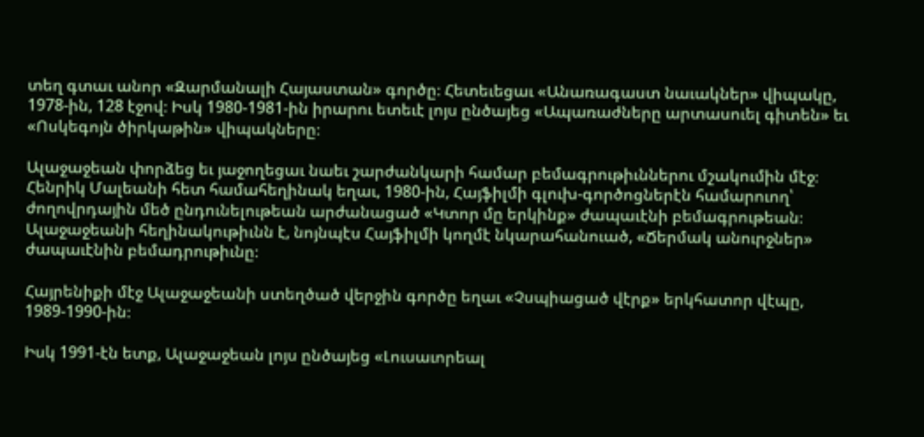տեղ գտաւ անոր «Զարմանալի Հայաստան» գործը։ Հետեւեցաւ «Անառագաստ նաւակներ» վիպակը, 1978-ին, 128 էջով։ Իսկ 1980-1981-ին իրարու ետեւէ լոյս ընծայեց «Ապառաժները արտասուել գիտեն» եւ «Ոսկեգոյն ծիրկաթին» վիպակները։

Ալաջաջեան փորձեց եւ յաջողեցաւ նաեւ շարժանկարի համար բեմագրութիւններու մշակումին մէջ։ Հենրիկ Մալեանի հետ համահեղինակ եղաւ, 1980-ին, Հայֆիլմի գլուխ-գործոցներէն համարուող՝ ժողովրդային մեծ ընդունելութեան արժանացած «Կտոր մը երկինք» ժապաւէնի բեմագրութեան։ Ալաջաջեանի հեղինակութիւնն է, նոյնպէս Հայֆիլմի կողմէ նկարահանուած, «Ճերմակ անուրջներ» ժապաւէնին բեմադրութիւնը։

Հայրենիքի մէջ Ալաջաջեանի ստեղծած վերջին գործը եղաւ «Չսպիացած վէրք» երկհատոր վէպը, 1989-1990-ին։

Իսկ 1991-էն ետք, Ալաջաջեան լոյս ընծայեց «Լուսաւորեալ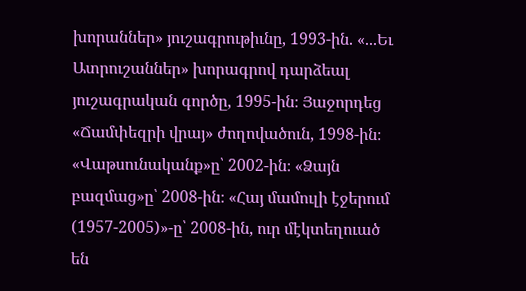խորաններ» յուշագրութիւնը, 1993-ին. «...Եւ Ատրուշաններ» խորագրով դարձեալ յուշագրական գործը, 1995-ին։ Յաջորդեց «Ճամփեզրի վրայ» ժողովածուն, 1998-ին։ «Վաթսունականք»ը՝ 2002-ին։ «Ձայն բազմաց»ը՝ 2008-ին։ «Հայ մամուլի էջերում (1957-2005)»-ը՝ 2008-ին, ուր մէկտեղուած են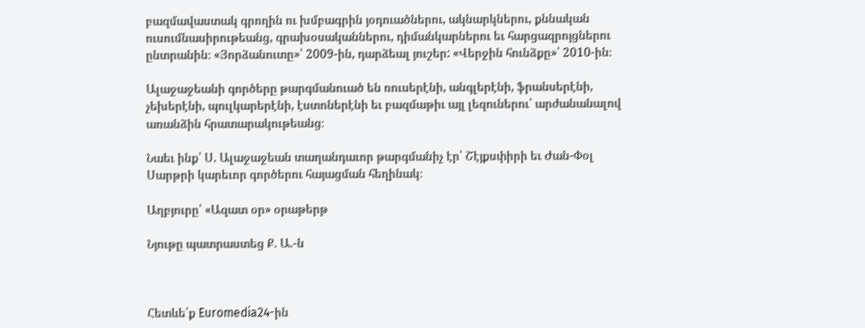բազմավաստակ գրողին ու խմբագրին յօդուածներու, ակնարկներու, քննական ուսումնասիրութեանց, գրախօսականներու, դիմանկարներու եւ հարցազրոյցներու ընտրանին։ «Յորձանուտը»՝ 2009-ին, դարձեալ յուշեր: «Վերջին հունձքը»՝ 2010-ին։

Ալաջաջեանի գործերը թարգմանուած են ռուսերէնի, անգլերէնի, ֆրանսերէնի, չեխերէնի, պուլկարերէնի, էստոներէնի եւ բազմաթիւ այլ լեզուներու՝ արժանանալով առանձին հրատարակութեանց։

Նաեւ ինք՝ Ս. Ալաջաջեան տաղանդաւոր թարգմանիչ էր՝ Շէյքսփիրի եւ Ժան-Փօլ Սարթրի կարեւոր գործերու հայացման հեղինակ։

Աղբյուրը՝ «Ազատ օր» օրաթերթ

Նյութը պատրաստեց Ք. Ա.-ն



Հետևե՛ք Euromedia24-ին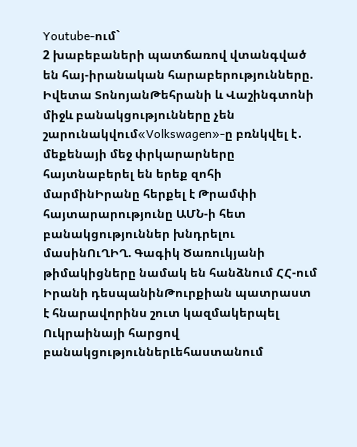Youtube-ում`
2 խաբեբաների պատճառով վտանգված են հայ-իրանական հարաբերությունները. Իվետա ՏոնոյանԹեհրանի և Վաշինգտոնի միջև բանակցությունները չեն շարունակվում«Volkswagen»-ը բռնկվել է․ մեքենայի մեջ փրկարարները հայտնաբերել են երեք զոհի մարմինԻրանը հերքել է Թրամփի հայտարարությունը ԱՄՆ-ի հետ բանակցություններ խնդրելու մասինՈւՂԻՂ. Գագիկ Ծառուկյանի թիմակիցները նամակ են հանձնում ՀՀ-ում Իրանի դեսպանինԹուրքիան պատրաստ է հնարավորինս շուտ կազմակերպել Ուկրաինայի հարցով բանակցություններԼեհաստանում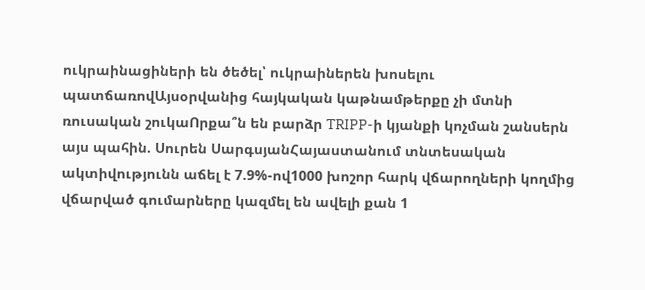ուկրաինացիների են ծեծել՝ ուկրաիներեն խոսելու պատճառովԱյսօրվանից հայկական կաթնամթերքը չի մտնի ռուսական շուկաՈրքա՞ն են բարձր TRIPP-ի կյանքի կոչման շանսերն այս պահին. Սուրեն ՍարգսյանՀայաստանում տնտեսական ակտիվությունն աճել է 7.9%-ով1000 խոշոր հարկ վճարողների կողմից վճարված գումարները կազմել են ավելի քան 1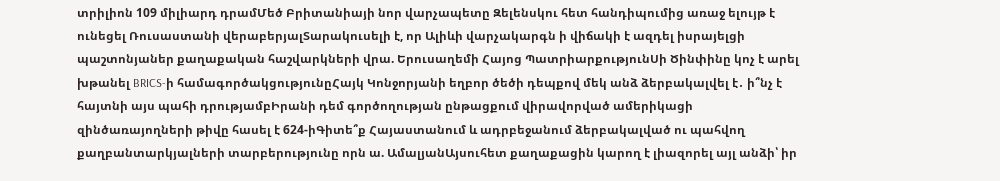տրիլիոն 109 միլիարդ դրամՄեծ Բրիտանիայի նոր վարչապետը Զելենսկու հետ հանդիպումից առաջ ելույթ է ունեցել Ռուսաստանի վերաբերյալՏարակուսելի է, որ Ալիևի վարչակարգն ի վիճակի է ազդել իսրայելցի պաշտոնյաներ քաղաքական հաշվարկների վրա. Երուսաղեմի Հայոց ՊատրիարքությունՍի Ծինփինը կոչ է արել խթանել BRICS-ի համագործակցությունըՀայկ Կոնջորյանի եղբոր ծեծի դեպքով մեկ անձ ձերբակալվել է․ ի՞նչ է հայտնի այս պահի դրությամբԻրանի դեմ գործողության ընթացքում վիրավորված ամերիկացի զինծառայողների թիվը հասել է 624-իԳիտե՞ք Հայաստանում և ադրբեջանում ձերբակալված ու պահվող քաղբանտարկյալների տարբերությունը որն ա. ԱմալյանԱյսուհետ քաղաքացին կարող է լիազորել այլ անձի՝ իր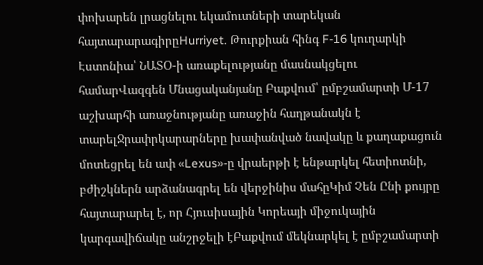փոխարեն լրացնելու եկամուտների տարեկան հայտարարագիրըHurriyet. Թուրքիան հինգ F-16 կուղարկի Էստոնիա՝ ՆԱՏՕ-ի առաքելությանը մասնակցելու համարՎազգեն Մնացականյանը Բաքվում՝ ըմբշամարտի Մ-17 աշխարհի առաջնությանը առաջին հաղթանակն է տարելՋրափրկարարները խափանված նավակը և քաղաքացուն մոտեցրել են ափ «Lexus»-ը վրաերթի է ենթարկել հետիոտնի, բժիշկներն արձանագրել են վերջինիս մահըԿիմ Չեն Ընի քույրը հայտարարել է, որ Հյուսիսային Կորեայի միջուկային կարգավիճակը անշրջելի էԲաքվում մեկնարկել է ըմբշամարտի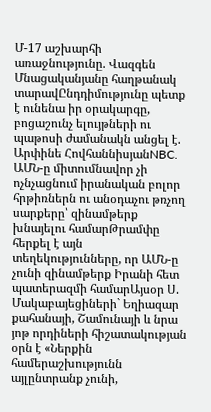Մ-17 աշխարհի առաջնությունը. Վազգեն Մնացականյանը հաղթանակ տարավԸնդդիմությունը պետք է ունենա իր օրակարգը, բոցաշունչ ելույթների ու պաթոսի ժամանակն անցել է. Արփինե ՀովհաննիսյանNBC. ԱՄՆ-ը միտումնավոր չի ոչնչացնում իրանական բոլոր հրթիռներն ու անօդաչու թռչող սարքերը՝ զինամթերք խնայելու համարԹրամփը հերքել է այն տեղեկությունները, որ ԱՄՆ-ը չունի զինամթերք Իրանի հետ պատերազմի համարԱյսօր Ս. Մակաբայեցիների` Եղիազար քահանայի, Շամունայի և նրա յոթ որդիների հիշատակության օրն է «Ներքին համերաշխությունն այլընտրանք չունի,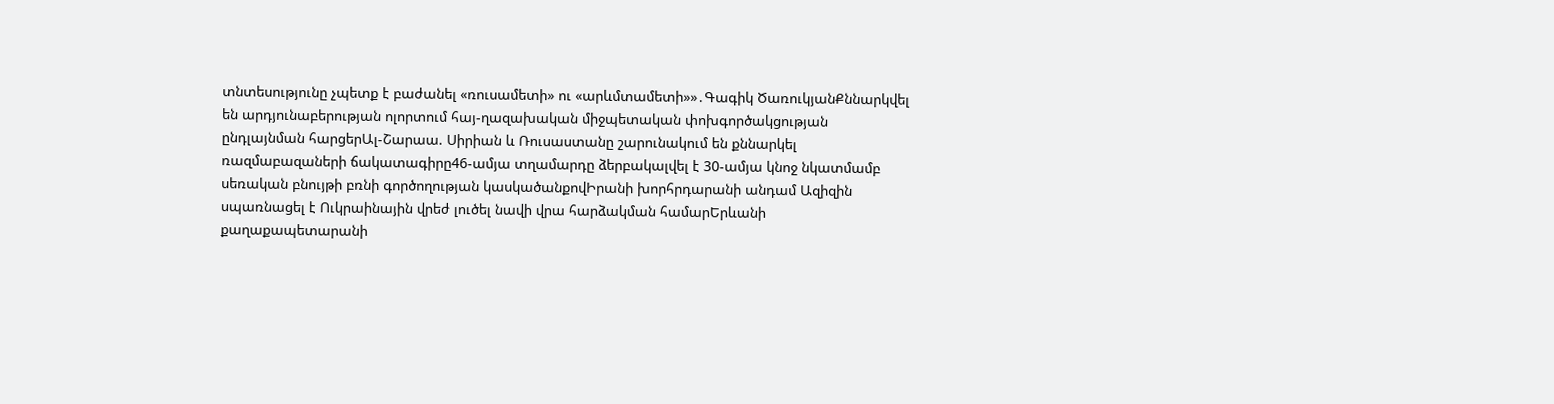տնտեսությունը չպետք է բաժանել «ռուսամետի» ու «արևմտամետի»»․Գագիկ ԾառուկյանՔննարկվել են արդյունաբերության ոլորտում հայ-ղազախական միջպետական փոխգործակցության ընդլայնման հարցերԱլ-Շարաա. Սիրիան և Ռուսաստանը շարունակում են քննարկել ռազմաբազաների ճակատագիրը46-ամյա տղամարդը ձերբակալվել է 30-ամյա կնոջ նկատմամբ սեռական բնույթի բռնի գործողության կասկածանքովԻրանի խորհրդարանի անդամ Ազիզին սպառնացել է Ուկրաինային վրեժ լուծել նավի վրա հարձակման համարԵրևանի քաղաքապետարանի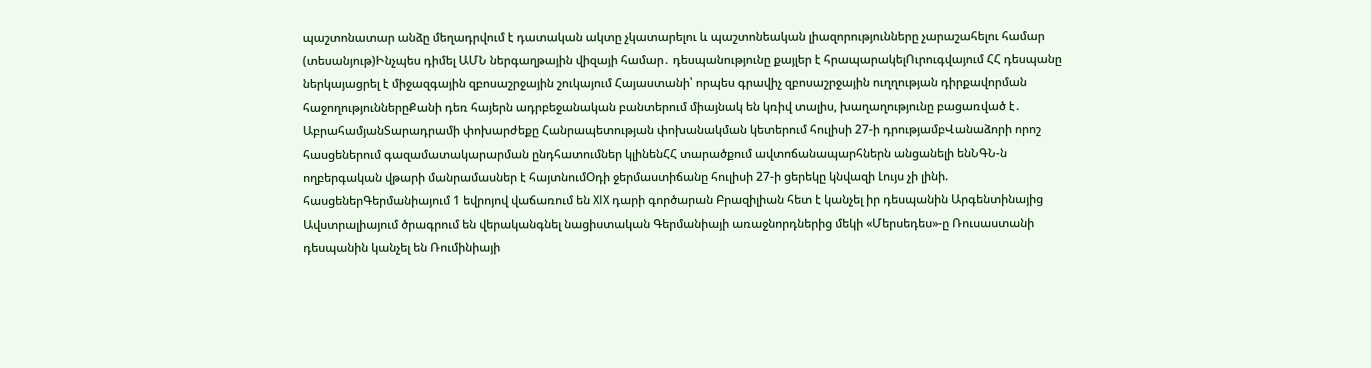պաշտոնատար անձը մեղադրվում է դատական ակտը չկատարելու և պաշտոնեական լիազորությունները չարաշահելու համար (տեսանյութ)Ինչպես դիմել ԱՄՆ ներգաղթային վիզայի համար․ դեսպանությունը քայլեր է հրապարակելՈւրուգվայում ՀՀ դեսպանը ներկայացրել է միջազգային զբոսաշրջային շուկայում Հայաստանի՝ որպես գրավիչ զբոսաշրջային ուղղության դիրքավորման հաջողություններըՔանի դեռ հայերն ադրբեջանական բանտերում միայնակ են կռիվ տալիս, խաղաղությունը բացառված է․ ԱբրահամյանՏարադրամի փոխարժեքը Հանրապետության փոխանակման կետերում հուլիսի 27-ի դրությամբՎանաձորի որոշ հասցեներում գազամատակարարման ընդհատումներ կլինենՀՀ տարածքում ավտոճանապարհներն անցանելի ենՆԳՆ-ն ողբերգական վթարի մանրամասներ է հայտնումՕդի ջերմաստիճանը հուլիսի 27-ի ցերեկը կնվազի Լույս չի լինի. հասցեներԳերմանիայում 1 եվրոյով վաճառում են XIX դարի գործարան Բրազիլիան հետ է կանչել իր դեսպանին Արգենտինայից Ավստրալիայում ծրագրում են վերականգնել նացիստական Գերմանիայի առաջնորդներից մեկի «Մերսեդես»-ը Ռուսաստանի դեսպանին կանչել են Ռումինիայի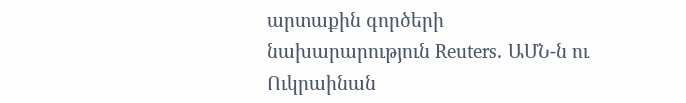արտաքին գործերի նախարարություն Reuters. ԱՄՆ-ն ու Ուկրաինան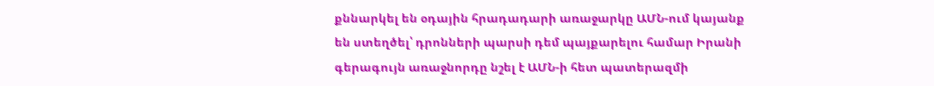քննարկել են օդային հրադադարի առաջարկը ԱՄՆ-ում կայանք են ստեղծել՝ դրոնների պարսի դեմ պայքարելու համար Իրանի գերագույն առաջնորդը նշել է ԱՄՆ-ի հետ պատերազմի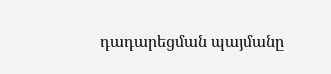դադարեցման պայմանը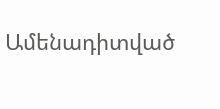Ամենադիտված